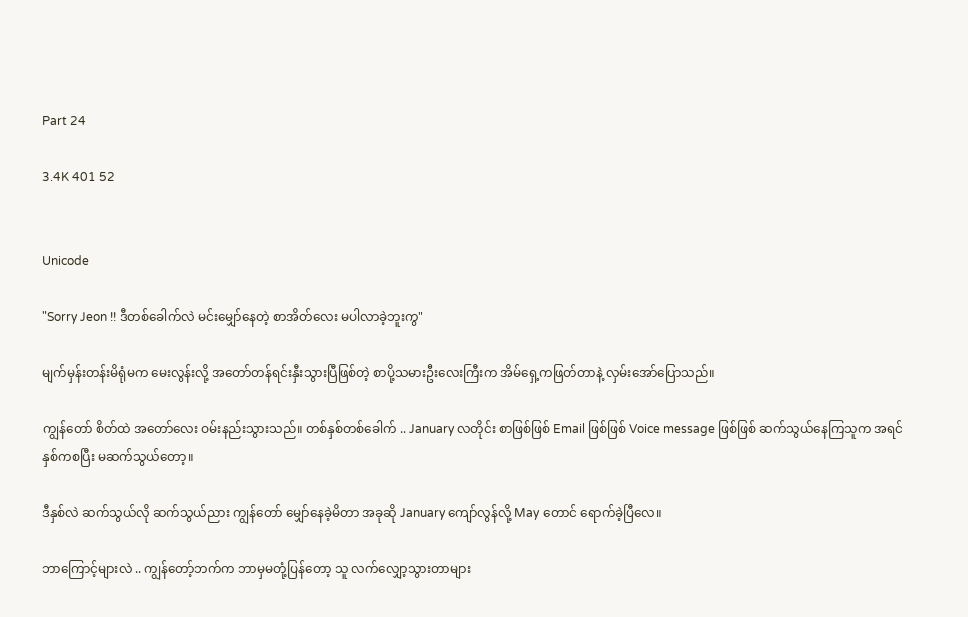Part 24

3.4K 401 52


Unicode

"Sorry Jeon !! ဒီတစ်ခေါက်လဲ မင်းမျှော်နေတဲ့ စာအိတ်လေး မပါလာခဲ့ဘူးကွ"

မျက်မှန်းတန်းမိရုံမက မေးလွန်းလို့ အတော်တန်ရင်းနှီးသွားပြီဖြစ်တဲ့ စာပို့သမားဦးလေးကြီးက အိမ်ရှေ့ကဖြတ်တာနဲ့ လှမ်းအော်ပြောသည်။

ကျွန်တော် စိတ်ထဲ အတော်လေး ဝမ်းနည်းသွားသည်။ တစ်နှစ်တစ်ခေါက် .. January လတိုင်း စာဖြစ်ဖြစ် Email ဖြစ်ဖြစ် Voice message ဖြစ်ဖြစ် ဆက်သွယ်နေကြသူက အရင်နှစ်ကစပြီး မဆက်သွယ်တော့။

ဒီနှစ်လဲ ဆက်သွယ်လို ဆက်သွယ်ညား ကျွန်တော် မျှော်နေခဲ့မိတာ အခုဆို January ကျော်လွန်လို့ May တောင် ရောက်ခဲ့ပြီလေ။

ဘာကြောင့်များလဲ .. ကျွန်တော့်ဘက်က ဘာမှမတုံ့ပြန်တော့ သူ လက်လျှော့သွားတာများ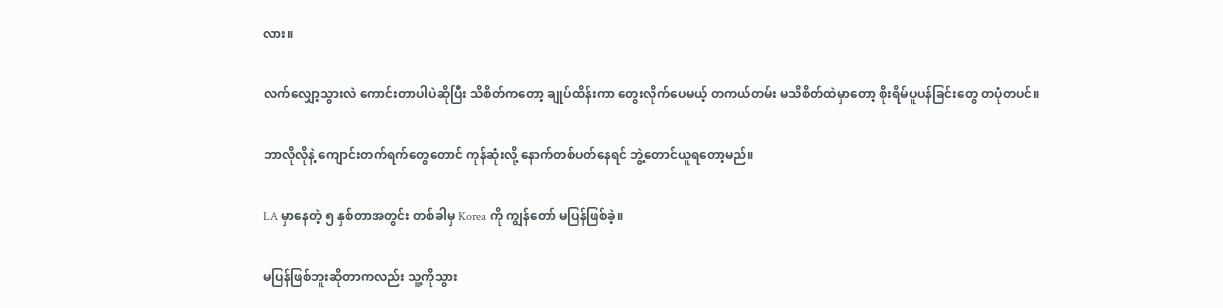လား။

လက်လျှော့သွားလဲ ကောင်းတာပါပဲဆိုပြီး သိစိတ်ကတော့ ချုပ်ထိန်းကာ တွေးလိုက်ပေမယ့် တကယ်တမ်း မသိစိတ်ထဲမှာတော့ စိုးရိမ်ပူပန်ခြင်းတွေ တပုံတပင်။

ဘာလိုလိုနဲ့ ကျောင်းတက်ရက်တွေတောင် ကုန်ဆုံးလို့ နောက်တစ်ပတ်နေရင် ဘွဲ့တောင်ယူရတော့မည်။

LA မှာနေတဲ့ ၅ နှစ်တာအတွင်း တစ်ခါမှ Korea ကို ကျွန်တော် မပြန်ဖြစ်ခဲ့။

မပြန်ဖြစ်ဘူးဆိုတာကလည်း သူ့ကိုသွား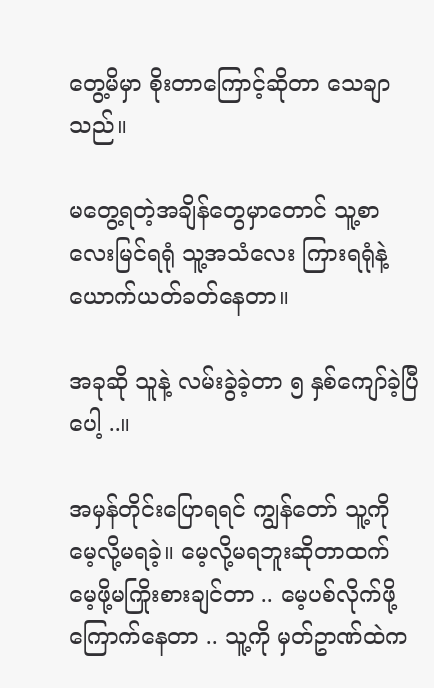တွေ့မိမှာ စိုးတာကြောင့်ဆိုတာ သေချာသည်။

မတွေ့ရတဲ့အချိန်တွေမှာတောင် သူ့စာလေးမြင်ရရုံ သူ့အသံလေး ကြားရရုံနဲ့ ယောက်ယတ်ခတ်နေတာ။

အခုဆို သူနဲ့ လမ်းခွဲခဲ့တာ ၅ နှစ်ကျော်ခဲ့ပြီပေါ့ ..။

အမှန်တိုင်းပြောရရင် ကျွန်တော် သူ့ကို မေ့လို့မရခဲ့။ မေ့လို့မရဘူးဆိုတာထက် မေ့ဖို့မကြိုးစားချင်တာ .. မေ့ပစ်လိုက်ဖို့ ကြောက်နေတာ .. သူ့ကို မှတ်ဥာဏ်ထဲက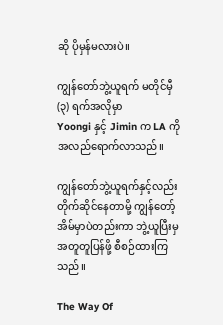ဆို ပိုမှန်မလားပဲ။

ကျွန်တော်ဘွဲ့ယူရက် မတိုင်မှီ (၃) ရက်အလိုမှာ
Yoongi နှင့် Jimin က LA ကို အလည်ရောက်လာသည်။

ကျွန်တော်ဘွဲ့ယူရက်နှင့်လည်း တိုက်ဆိုင်နေတာမို့ ကျွန်တော့်အိမ်မှာပဲတည်းကာ ဘွဲ့ယူပြီးမှ အတူတူပြန်ဖို့ စီစဉ်ထားကြသည်။

The Way Of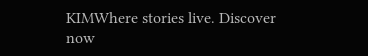KIMWhere stories live. Discover now